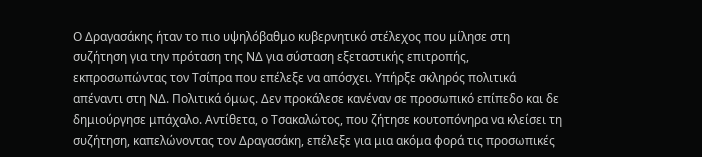Ο Δραγασάκης ήταν το πιο υψηλόβαθμο κυβερνητικό στέλεχος που μίλησε στη συζήτηση για την πρόταση της ΝΔ για σύσταση εξεταστικής επιτροπής, εκπροσωπώντας τον Τσίπρα που επέλεξε να απόσχει. Υπήρξε σκληρός πολιτικά απέναντι στη ΝΔ. Πολιτικά όμως. Δεν προκάλεσε κανέναν σε προσωπικό επίπεδο και δε δημιούργησε μπάχαλο. Αντίθετα, ο Τσακαλώτος, που ζήτησε κουτοπόνηρα να κλείσει τη συζήτηση, καπελώνοντας τον Δραγασάκη, επέλεξε για μια ακόμα φορά τις προσωπικές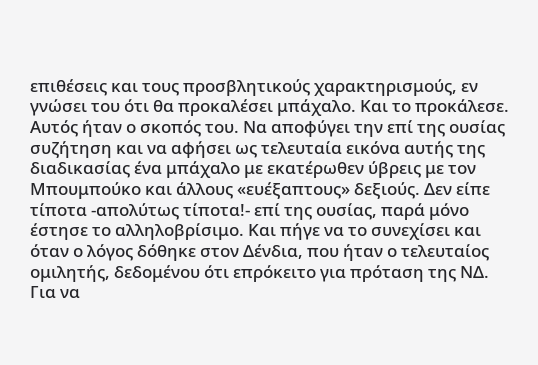επιθέσεις και τους προσβλητικούς χαρακτηρισμούς, εν γνώσει του ότι θα προκαλέσει μπάχαλο. Και το προκάλεσε.
Αυτός ήταν ο σκοπός του. Να αποφύγει την επί της ουσίας συζήτηση και να αφήσει ως τελευταία εικόνα αυτής της διαδικασίας ένα μπάχαλο με εκατέρωθεν ύβρεις με τον Μπουμπούκο και άλλους «ευέξαπτους» δεξιούς. Δεν είπε τίποτα -απολύτως τίποτα!- επί της ουσίας, παρά μόνο έστησε το αλληλοβρίσιμο. Και πήγε να το συνεχίσει και όταν ο λόγος δόθηκε στον Δένδια, που ήταν ο τελευταίος ομιλητής, δεδομένου ότι επρόκειτο για πρόταση της ΝΔ.
Για να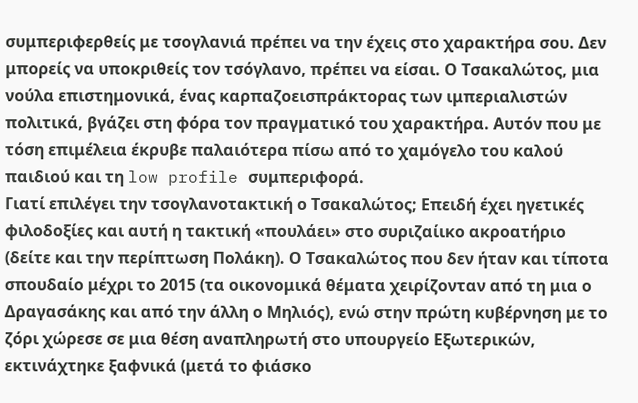συμπεριφερθείς με τσογλανιά πρέπει να την έχεις στο χαρακτήρα σου. Δεν μπορείς να υποκριθείς τον τσόγλανο, πρέπει να είσαι. Ο Τσακαλώτος, μια νούλα επιστημονικά, ένας καρπαζοεισπράκτορας των ιμπεριαλιστών πολιτικά, βγάζει στη φόρα τον πραγματικό του χαρακτήρα. Αυτόν που με τόση επιμέλεια έκρυβε παλαιότερα πίσω από το χαμόγελο του καλού παιδιού και τη low profile συμπεριφορά.
Γιατί επιλέγει την τσογλανοτακτική ο Τσακαλώτος; Επειδή έχει ηγετικές φιλοδοξίες και αυτή η τακτική «πουλάει» στο συριζαίικο ακροατήριο (δείτε και την περίπτωση Πολάκη). Ο Τσακαλώτος που δεν ήταν και τίποτα σπουδαίο μέχρι το 2015 (τα οικονομικά θέματα χειρίζονταν από τη μια ο Δραγασάκης και από την άλλη ο Μηλιός), ενώ στην πρώτη κυβέρνηση με το ζόρι χώρεσε σε μια θέση αναπληρωτή στο υπουργείο Εξωτερικών, εκτινάχτηκε ξαφνικά (μετά το φιάσκο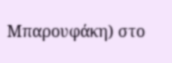Μπαρουφάκη) στο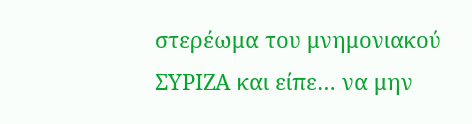στερέωμα του μνημονιακού ΣΥΡΙΖΑ και είπε… να μην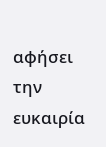αφήσει την ευκαιρία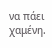να πάει χαμένη.